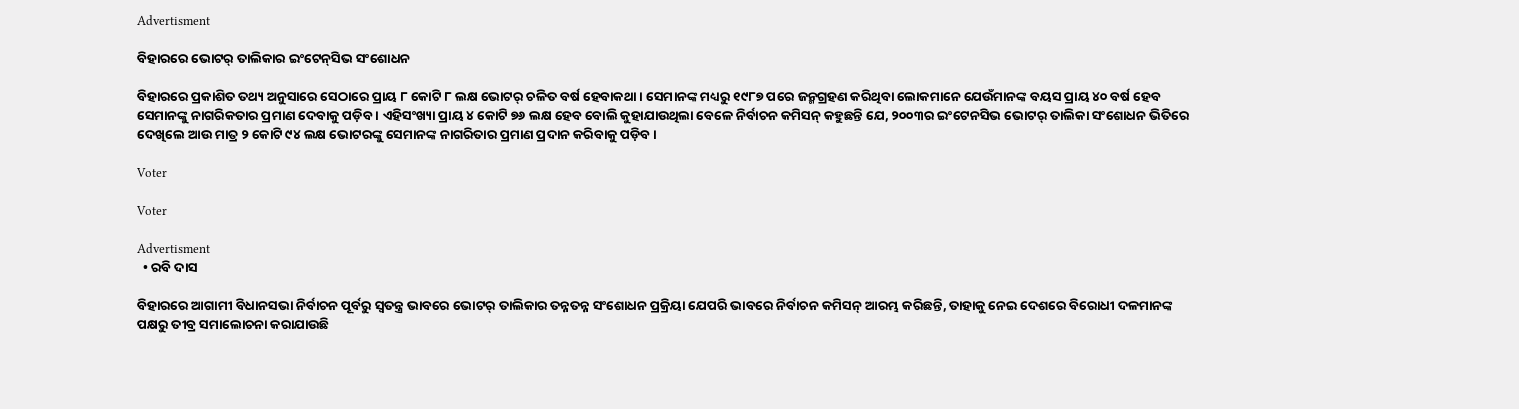Advertisment

ବିହାରରେ ଭୋଟର୍ ତାଲିକାର ଇଂଟେନ୍‌ସିଭ ସଂଶୋଧନ

ବିହାରରେ ପ୍ରକାଶିତ ତଥ୍ୟ ଅନୁସାରେ ସେଠାରେ ପ୍ରାୟ ୮ କୋଟି ୮ ଲକ୍ଷ ଭୋଟର୍ ଚଳିତ ବର୍ଷ ହେବାକଥା । ସେମାନଙ୍କ ମଧ୍ୟରୁ ୧୯୮୭ ପରେ ଜନ୍ମଗ୍ରହଣ କରିଥିବା ଲୋକମାନେ ଯେଉଁମାନଙ୍କ ବୟସ ପ୍ରାୟ ୪୦ ବର୍ଷ ହେବ ସେମାନଙ୍କୁ ନାଗରିକତାର ପ୍ରମାଣ ଦେବାକୁ ପଡ଼ିବ । ଏହିସଂଖ୍ୟା ପ୍ରାୟ ୪ କୋଟି ୭୬ ଲକ୍ଷ ହେବ ବୋଲି କୁହାଯାଉଥିଲା ବେଳେ ନିର୍ବାଚନ କମିସନ୍ କହୁଛନ୍ତି ଯେ, ୨୦୦୩ର ଇଂଟେନସିଭ ଭୋଟର୍ ତାଲିକା ସଂଶୋଧନ ଭିତିରେ ଦେଖିଲେ ଆଉ ମାତ୍ର ୨ କୋଟି ୯୪ ଲକ୍ଷ ଭୋଟରଙ୍କୁ ସେମାନଙ୍କ ନାଗରିତାର ପ୍ରମାଣ ପ୍ରଦାନ କରିବାକୁ ପଡ଼ିବ ।

Voter

Voter

Advertisment
  • ରବି ଦାସ

ବିହାରରେ ଆଗାମୀ ବିଧାନସଭା ନିର୍ବାଚନ ପୂର୍ବରୁ ସ୍ୱତନ୍ତ୍ର ଭାବରେ ଭୋଟର୍ ତାଲିକାର ତନ୍ନତନ୍ନ ସଂଶୋଧନ ପ୍ରକ୍ରିୟା ଯେପରି ଭାବରେ ନିର୍ବାଚନ କମିସନ୍ ଆରମ୍ଭ କରିଛନ୍ତି, ତାହାକୁ ନେଇ ଦେଶରେ ବିରୋଧୀ ଦଳମାନଙ୍କ ପକ୍ଷରୁ ତୀବ୍ର ସମାଲୋଚନା କରାଯାଉଛି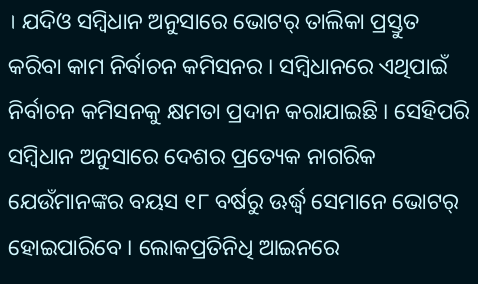। ଯଦିଓ ସମ୍ବିଧାନ ଅନୁସାରେ ଭୋଟର୍ ତାଲିକା ପ୍ରସ୍ତୁତ କରିବା କାମ ନିର୍ବାଚନ କମିସନର । ସମ୍ବିଧାନରେ ଏଥିପାଇଁ ନିର୍ବାଚନ କମିସନକୁ କ୍ଷମତା ପ୍ରଦାନ କରାଯାଇଛି । ସେହିପରି ସମ୍ବିଧାନ ଅନୁସାରେ ଦେଶର ପ୍ରତ୍ୟେକ ନାଗରିକ ଯେଉଁମାନଙ୍କର ବୟସ ୧୮ ବର୍ଷରୁ ଊର୍ଦ୍ଧ୍ୱ ସେମାନେ ଭୋଟର୍ ହୋଇପାରିବେ । ଲୋକପ୍ରତିନିଧି ଆଇନରେ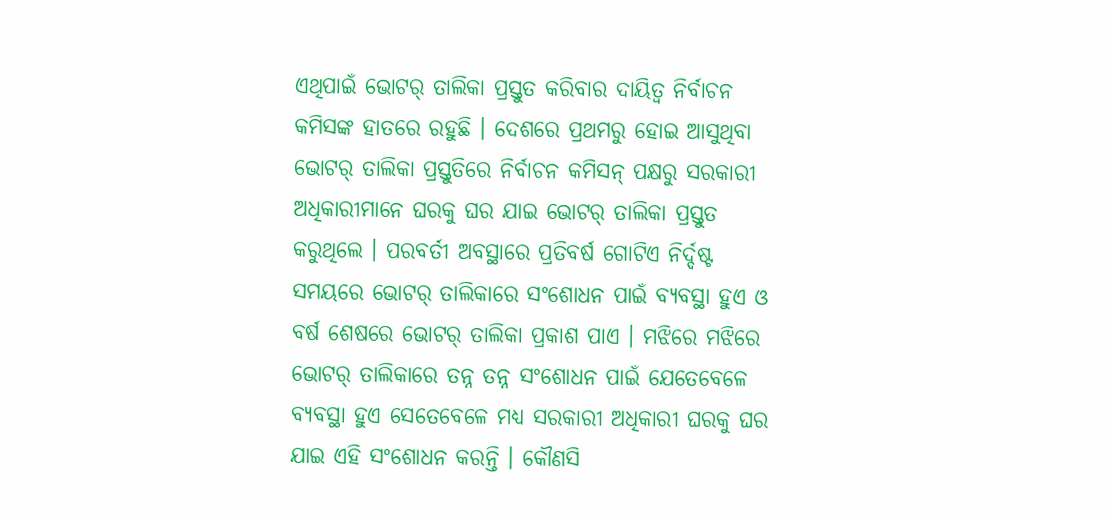ଏଥିପାଇଁ ଭୋଟର୍ ତାଲିକା ପ୍ରସ୍ତୁତ କରିବାର ଦାୟିତ୍ୱ ନିର୍ବାଚନ କମିସଙ୍କ ହାତରେ ରହୁଛି । ଦେଶରେ ପ୍ରଥମରୁ ହୋଇ ଆସୁଥିବା ଭୋଟର୍ ତାଲିକା ପ୍ରସ୍ତୁତିରେ ନିର୍ବାଚନ କମିସନ୍ ପକ୍ଷରୁ ସରକାରୀ ଅଧିକାରୀମାନେ ଘରକୁ ଘର ଯାଇ ଭୋଟର୍ ତାଲିକା ପ୍ରସ୍ତୁତ କରୁଥିଲେ । ପରବର୍ତୀ ଅବସ୍ଥାରେ ପ୍ରତିବର୍ଷ ଗୋଟିଏ ନିର୍ଦ୍ଦଷ୍ଟ ସମୟରେ ଭୋଟର୍ ତାଲିକାରେ ସଂଶୋଧନ ପାଇଁ ବ୍ୟବସ୍ଥା ହୁଏ ଓ ବର୍ଷ ଶେଷରେ ଭୋଟର୍ ତାଲିକା ପ୍ରକାଶ ପାଏ । ମଝିରେ ମଝିରେ ଭୋଟର୍ ତାଲିକାରେ ତନ୍ନ ତନ୍ନ ସଂଶୋଧନ ପାଇଁ ଯେତେବେଳେ ବ୍ୟବସ୍ଥା ହୁଏ ସେତେବେଳେ ମଧ୍ୟ ସରକାରୀ ଅଧିକାରୀ ଘରକୁ ଘର ଯାଇ ଏହି ସଂଶୋଧନ କରନ୍ତି । କୌଣସି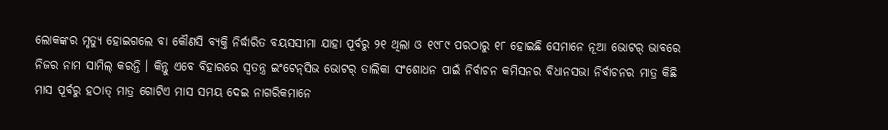ଲୋକଙ୍କର ମୃତ୍ୟୁ ହୋଇଗଲେ ବା କୌଣସି ବ୍ୟକ୍ତି ନିର୍ଦ୍ଧାରିତ ବୟସସୀମା ଯାହା ପୂର୍ବରୁ ୨୧ ଥିଲା ଓ ୧୯୮୯ ପରଠାରୁ ୧୮ ହୋଇଛି ସେମାନେ ନୂଆ ଭୋଟର୍ ଭାବରେ ନିଜର ନାମ ସାମିଲ୍ କରନ୍ତି । କିନ୍ତୁ ଏବେ ବିହାରରେ ସ୍ୱତନ୍ତ୍ର ଇଂଟେନ୍‌ସିଭ ଭୋଟର୍ ତାଲିକା ସଂଶୋଧନ ପାଇଁ ନିର୍ବାଚନ କମିସନର ବିଧାନସଭା ନିର୍ବାଚନର ମାତ୍ର କିଛି ମାସ ପୂର୍ବରୁ ହଠାତ୍ ମାତ୍ର ଗୋଟିଏ ମାସ ସମୟ ଦେଇ ନାଗରିକମାନେ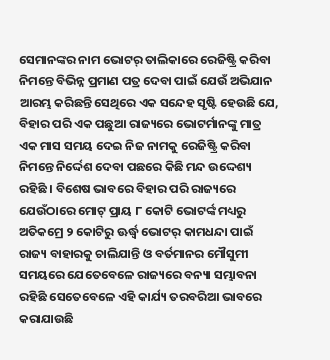ସେମାନଙ୍କର ନାମ ଭୋଟର୍ ତାଲିକାରେ ରେଜିଷ୍ଟ୍ରି କରିବା ନିମନ୍ତେ ବିଭିନ୍ନ ପ୍ରମାଣ ପତ୍ର ଦେବା ପାଇଁ ଯେଉଁ ଅଭିଯାନ ଆରମ୍ଭ କରିଛନ୍ତି ସେଥିରେ ଏକ ସନ୍ଦେହ ସୃଷ୍ଟି ହେଉଛି ଯେ, ବିହାର ପରି ଏକ ପଛୁଆ ରାଜ୍ୟରେ ଭୋଟର୍ମାନଙ୍କୁ ମାତ୍ର ଏକ ମାସ ସମୟ ଦେଇ ନିଜ ନାମକୁ ରେଜିଷ୍ଟ୍ରି କରିବା ନିମନ୍ତେ ନିର୍ଦ୍ଦେଶ ଦେବା ପଛରେ କିଛି ମନ୍ଦ ଉଦ୍ଦେଶ୍ୟ ରହିଛି । ବିଶେଷ ଭାବରେ ବିହାର ପରି ରାଜ୍ୟରେ ଯେଉଁଠାରେ ମୋଟ୍ ପ୍ରାୟ ୮ କୋଟି ଭୋଟର୍ଙ୍କ ମଧ୍ୟରୁ ଅତିକମ୍ରେ ୨ କୋଟିରୁ ଊର୍ଦ୍ଧ୍ୱ ଭୋଟର୍ କାମଧନ୍ଦା ପାଇଁ ରାଜ୍ୟ ବାହାରକୁ ଚାଲିଯାନ୍ତି ଓ ବର୍ତମାନର ମୌସୁମୀ ସମୟରେ ଯେତେବେଳେ ରାଜ୍ୟରେ ବନ୍ୟା ସମ୍ଭାବନା ରହିଛି ସେତେବେଳେ ଏହି କାର୍ଯ୍ୟ ତରବରିଆ ଭାବରେ କରାଯାଉଛି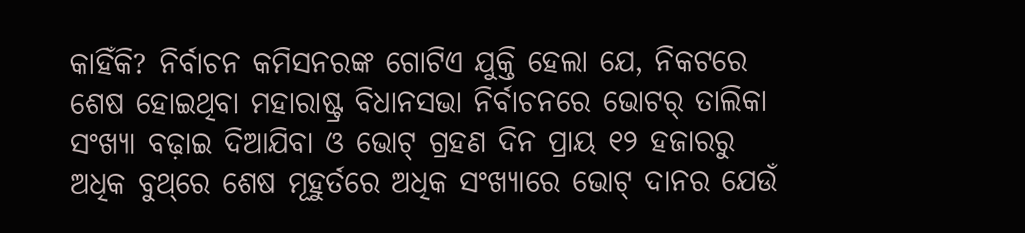କାହିଁକି? ନିର୍ବାଚନ କମିସନରଙ୍କ ଗୋଟିଏ ଯୁକ୍ତି ହେଲା ଯେ, ନିକଟରେ ଶେଷ ହୋଇଥିବା ମହାରାଷ୍ଟ୍ର ବିଧାନସଭା ନିର୍ବାଚନରେ ଭୋଟର୍ ତାଲିକା ସଂଖ୍ୟା ବଢ଼ାଇ ଦିଆଯିବା ଓ ଭୋଟ୍ ଗ୍ରହଣ ଦିନ ପ୍ରାୟ ୧୨ ହଜାରରୁ ଅଧିକ ବୁଥ୍‌ରେ ଶେଷ ମୂହୁର୍ତରେ ଅଧିକ ସଂଖ୍ୟାରେ ଭୋଟ୍‌ ଦାନର ଯେଉଁ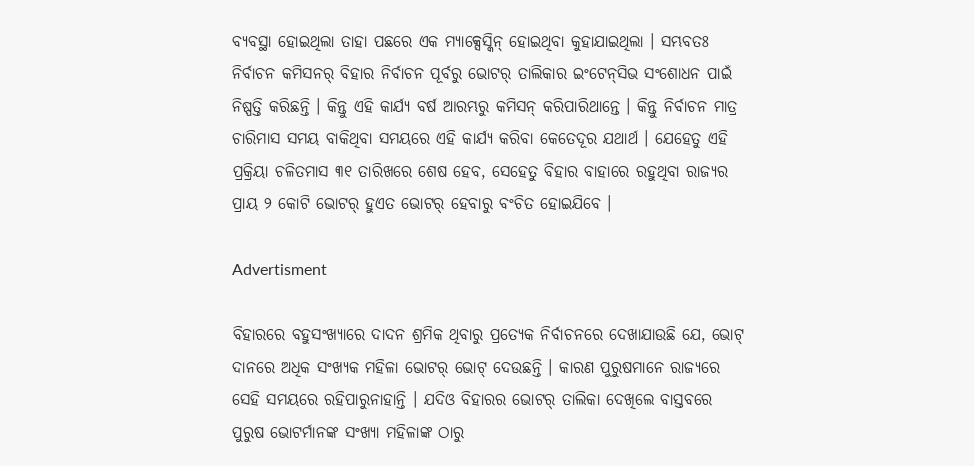ବ୍ୟବସ୍ଥା ହୋଇଥିଲା ତାହା ପଛରେ ଏକ ମ୍ୟାକ୍ସେସ୍କିନ୍ ହୋଇଥିବା କୁହାଯାଇଥିଲା । ସମ୍ଭବତଃ ନିର୍ବାଚନ କମିସନର୍ ବିହାର ନିର୍ବାଚନ ପୂର୍ବରୁ ଭୋଟର୍ ତାଲିକାର ଇଂଟେନ୍‌ସିଭ ସଂଶୋଧନ ପାଇଁ ନିଷ୍ପତ୍ତି କରିଛନ୍ତି । କିନ୍ତୁ ଏହି କାର୍ଯ୍ୟ ବର୍ଷ ଆରମ୍ଭରୁ କମିସନ୍ କରିପାରିଥାନ୍ତେ । କିନ୍ତୁ ନିର୍ବାଚନ ମାତ୍ର ଚାରିମାସ ସମୟ ବାକିଥିବା ସମୟରେ ଏହି କାର୍ଯ୍ୟ କରିବା କେତେଦୂର ଯଥାର୍ଥ । ଯେହେତୁ ଏହି ପ୍ରକ୍ରିୟା ଚଳିତମାସ ୩୧ ତାରିଖରେ ଶେଷ ହେବ, ସେହେତୁ ବିହାର ବାହାରେ ରହୁଥିବା ରାଜ୍ୟର ପ୍ରାୟ ୨ କୋଟି ଭୋଟର୍ ହୁଏତ ଭୋଟର୍ ହେବାରୁ ବଂଚିତ ହୋଇଯିବେ ।

Advertisment

ବିହାରରେ ବହୁସଂଖ୍ୟାରେ ଦାଦନ ଶ୍ରମିକ ଥିବାରୁ ପ୍ରତ୍ୟେକ ନିର୍ବାଚନରେ ଦେଖାଯାଉଛି ଯେ, ଭୋଟ୍ ଦାନରେ ଅଧିକ ସଂଖ୍ୟକ ମହିଳା ଭୋଟର୍ ଭୋଟ୍ ଦେଉଛନ୍ତି । କାରଣ ପୁରୁଷମାନେ ରାଜ୍ୟରେ ସେହି ସମୟରେ ରହିପାରୁନାହାନ୍ତି । ଯଦିଓ ବିହାରର ଭୋଟର୍ ତାଲିକା ଦେଖିଲେ ବାସ୍ତବରେ ପୁରୁଷ ଭୋଟର୍ମାନଙ୍କ ସଂଖ୍ୟା ମହିଳାଙ୍କ ଠାରୁ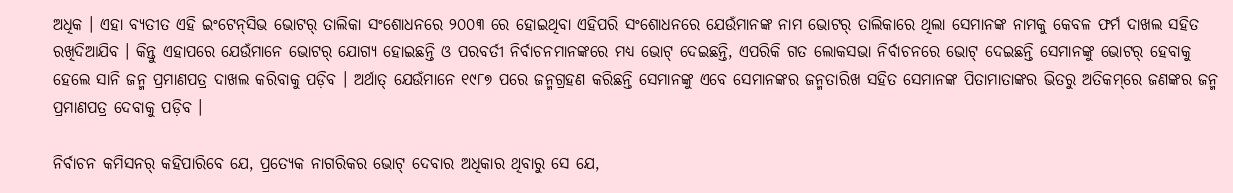ଅଧିକ । ଏହା ବ୍ୟତୀତ ଏହି ଇଂଟେନ୍‌ସିଭ ଭୋଟର୍ ତାଲିକା ସଂଶୋଧନରେ ୨୦୦୩ ରେ ହୋଇଥିବା ଏହିପରି ସଂଶୋଧନରେ ଯେଉଁମାନଙ୍କ ନାମ ଭୋଟର୍ ତାଲିକାରେ ଥିଲା ସେମାନଙ୍କ ନାମକୁ କେବଳ ଫର୍ମ ଦାଖଲ ସହିତ ରଖିଦିଆଯିବ । କିନ୍ତୁ ଏହାପରେ ଯେଉଁମାନେ ଭୋଟର୍ ଯୋଗ୍ୟ ହୋଇଛନ୍ତି ଓ ପରବର୍ତୀ ନିର୍ବାଚନମାନଙ୍କରେ ମଧ୍ୟ ଭୋଟ୍ ଦେଇଛନ୍ତି, ଏପରିକି ଗତ ଲୋକସଭା ନିର୍ବାଚନରେ ଭୋଟ୍ ଦେଇଛନ୍ତି ସେମାନଙ୍କୁ ଭୋଟର୍ ହେବାକୁ ହେଲେ ସାନି ଜନ୍ମ ପ୍ରମାଣପତ୍ର ଦାଖଲ କରିବାକୁ ପଡ଼ିବ । ଅର୍ଥାତ୍ ଯେଉଁମାନେ ୧୯୮୭ ପରେ ଜନ୍ମଗ୍ରହଣ କରିଛନ୍ତି ସେମାନଙ୍କୁ ଏବେ ସେମାନଙ୍କର ଜନ୍ମତାରିଖ ସହିତ ସେମାନଙ୍କ ପିତାମାତାଙ୍କର ଭିତରୁ ଅତିକମ୍‌ରେ ଜଣଙ୍କର ଜନ୍ମ ପ୍ରମାଣପତ୍ର ଦେବାକୁ ପଡ଼ିବ ।

ନିର୍ବାଚନ କମିସନର୍ କହିପାରିବେ ଯେ, ପ୍ରତ୍ୟେକ ନାଗରିକର ଭୋଟ୍‌ ଦେବାର ଅଧିକାର ଥିବାରୁ ସେ ଯେ,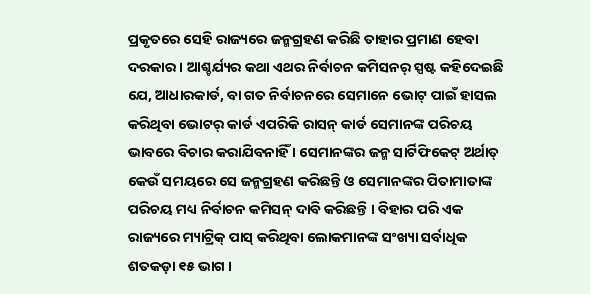ପ୍ରକୃତରେ ସେହି ରାଜ୍ୟରେ ଜନ୍ମଗ୍ରହଣ କରିଛି ତାହାର ପ୍ରମାଣ ହେବା ଦରକାର । ଆଶ୍ଚର୍ଯ୍ୟର କଥା ଏଥର ନିର୍ବାଚନ କମିସନର୍ ସ୍ପଷ୍ଟ କହିଦେଇଛି ଯେ, ଆଧାରକାର୍ଡ, ବା ଗତ ନିର୍ବାଚନରେ ସେମାନେ ଭୋଟ୍ ପାଇଁ ହାସଲ କରିଥିବା ଭୋଟର୍ କାର୍ଡ ଏପରିକି ରାସନ୍ କାର୍ଡ ସେମାନଙ୍କ ପରିଚୟ ଭାବରେ ବିଚାର କରାଯିବନାହିଁ । ସେମାନଙ୍କର ଜନ୍ମ ସାର୍ଟିଫିକେଟ୍ ଅର୍ଥାତ୍ କେଉଁ ସମୟରେ ସେ ଜନ୍ମଗ୍ରହଣ କରିଛନ୍ତି ଓ ସେମାନଙ୍କର ପିତାମାତାଙ୍କ ପରିଚୟ ମଧ୍ୟ ନିର୍ବାଚନ କମିସନ୍ ଦାବି କରିଛନ୍ତି । ବିହାର ପରି ଏକ ରାଜ୍ୟରେ ମ୍ୟାଟ୍ରିକ୍ ପାସ୍ କରିଥିବା ଲୋକମାନଙ୍କ ସଂଖ୍ୟା ସର୍ବାଧିକ ଶତକଡ଼ା ୧୫ ଭାଗ ।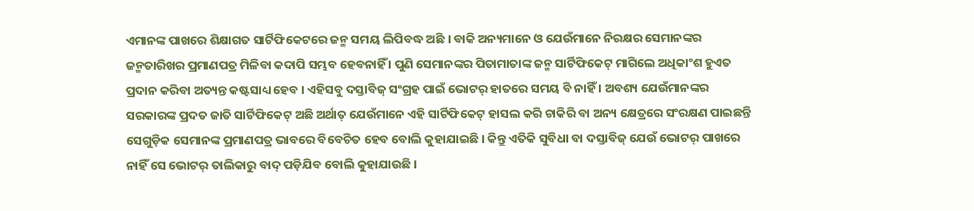ଏମାନଙ୍କ ପାଖରେ ଶିକ୍ଷାଗତ ସାର୍ଟିଫିକେଟରେ ଜନ୍ମ ସମୟ ଲିପିବଦ୍ଧ ଅଛି । ବାକି ଅନ୍ୟମାନେ ଓ ଯେଉଁମାନେ ନିରକ୍ଷର ସେମାନଙ୍କର ଜନ୍ମତାରିଖର ପ୍ରମାଣପତ୍ର ମିଳିବା କଦାପି ସମ୍ଭବ ହେବନାହିଁ । ପୁଣି ସେମାନଙ୍କର ପିତାମାତାଙ୍କ ଜନ୍ମ ସାର୍ଟିଫିକେଟ୍ ମାଗିଲେ ଅଧିକାଂଶ ହୁଏତ ପ୍ରଦାନ କରିବା ଅତ୍ୟନ୍ତ କଷ୍ଟସାଧ୍ୟ ହେବ । ଏହିସବୁ ଦସ୍ତାବିଜ୍ ସଂଗ୍ରହ ପାଇଁ ଭୋଟର୍ ହାତରେ ସମୟ ବି ନାହିଁ । ଅବଶ୍ୟ ଯେଉଁମାନଙ୍କର ସରକାରଙ୍କ ପ୍ରଦତ ଜାତି ସାର୍ଟିଫିକେଟ୍ ଅଛି ଅର୍ଥାତ୍ ଯେଉଁମାନେ ଏହି ସାର୍ଟିଫିକେଟ୍ ହାସଲ କରି ଚାକିରି ବା ଅନ୍ୟ କ୍ଷେତ୍ରରେ ସଂରକ୍ଷଣ ପାଇଛନ୍ତି ସେଗୁଡ଼ିକ ସେମାନଙ୍କ ପ୍ରମାଣପତ୍ର ଭାବରେ ବିବେଚିତ ହେବ ବୋଲି କୁହାଯାଇଛି । କିନ୍ତୁ ଏତିକି ସୁବିଧା ବା ଦସ୍ତାବିଜ୍ ଯେଉଁ ଭୋଟର୍ ପାଖରେ ନାହିଁ ସେ ଭୋଟର୍ ତାଲିକାରୁ ବାଦ୍ ପଡ଼ିଯିବ ବୋଲି କୁହାଯାଉଛି ।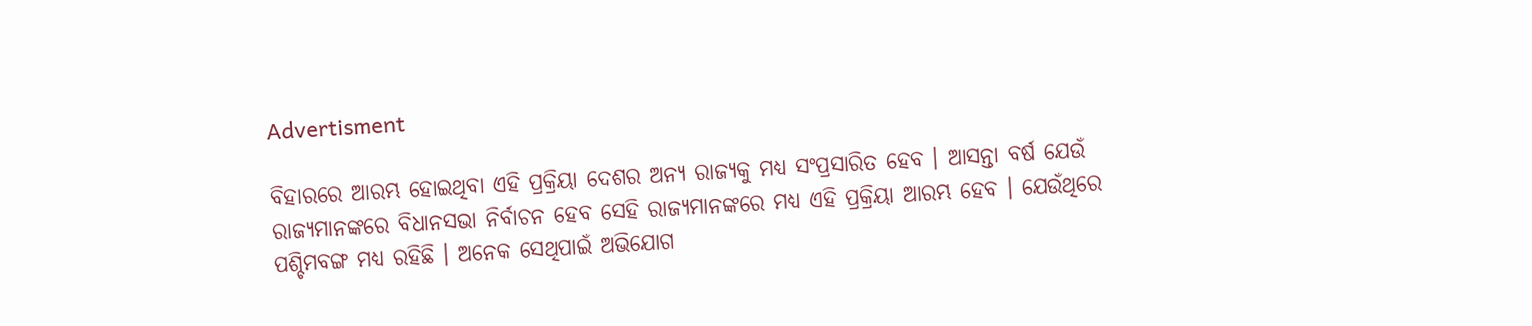Advertisment

ବିହାରରେ ଆରମ୍ଭ ହୋଇଥିବା ଏହି ପ୍ରକ୍ରିୟା ଦେଶର ଅନ୍ୟ ରାଜ୍ୟକୁ ମଧ୍ୟ ସଂପ୍ରସାରିତ ହେବ । ଆସନ୍ତା ବର୍ଷ ଯେଉଁ ରାଜ୍ୟମାନଙ୍କରେ ବିଧାନସଭା ନିର୍ବାଚନ ହେବ ସେହି ରାଜ୍ୟମାନଙ୍କରେ ମଧ୍ୟ ଏହି ପ୍ରକ୍ରିୟା ଆରମ୍ଭ ହେବ । ଯେଉଁଥିରେ ପଶ୍ଚିମବଙ୍ଗ ମଧ୍ୟ ରହିଛି । ଅନେକ ସେଥିପାଇଁ ଅଭିଯୋଗ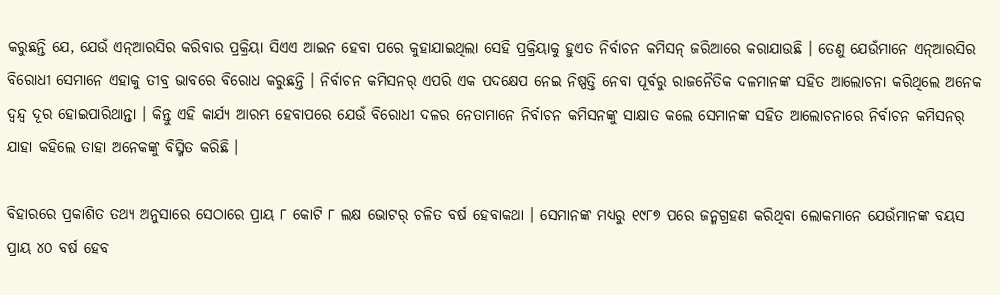କରୁଛନ୍ତି ଯେ, ଯେଉଁ ଏନ୍ଆରସିର କରିବାର ପ୍ରକ୍ରିୟା ସିଏଏ ଆଇନ ହେବା ପରେ କୁହାଯାଇଥିଲା ସେହି ପ୍ରକ୍ରିୟାକୁ ହୁଏତ ନିର୍ବାଚନ କମିସନ୍ ଜରିଆରେ କରାଯାଉଛି । ତେଣୁ ଯେଉଁମାନେ ଏନ୍ଆରସିର ବିରୋଧୀ ସେମାନେ ଏହାକୁ ତୀବ୍ର ଭାବରେ ବିରୋଧ କରୁଛନ୍ତି । ନିର୍ବାଚନ କମିସନର୍ ଏପରି ଏକ ପଦକ୍ଷେପ ନେଇ ନିଷ୍ପତ୍ତି ନେବା ପୂର୍ବରୁ ରାଜନୈତିକ ଦଳମାନଙ୍କ ସହିତ ଆଲୋଚନା କରିଥିଲେ ଅନେକ ଦ୍ୱନ୍ଦ୍ୱ ଦୂର ହୋଇପାରିଥାନ୍ତା । କିନ୍ତୁ ଏହି କାର୍ଯ୍ୟ ଆରମ୍ଭ ହେବାପରେ ଯେଉଁ ବିରୋଧୀ ଦଳର ନେତାମାନେ ନିର୍ବାଚନ କମିସନଙ୍କୁ ସାକ୍ଷାତ କଲେ ସେମାନଙ୍କ ସହିତ ଆଲୋଚନାରେ ନିର୍ବାଚନ କମିସନର୍ ଯାହା କହିଲେ ତାହା ଅନେକଙ୍କୁ ବିସ୍ମିତ କରିଛି ।

ବିହାରରେ ପ୍ରକାଶିତ ତଥ୍ୟ ଅନୁସାରେ ସେଠାରେ ପ୍ରାୟ ୮ କୋଟି ୮ ଲକ୍ଷ ଭୋଟର୍ ଚଳିତ ବର୍ଷ ହେବାକଥା । ସେମାନଙ୍କ ମଧ୍ୟରୁ ୧୯୮୭ ପରେ ଜନ୍ମଗ୍ରହଣ କରିଥିବା ଲୋକମାନେ ଯେଉଁମାନଙ୍କ ବୟସ ପ୍ରାୟ ୪୦ ବର୍ଷ ହେବ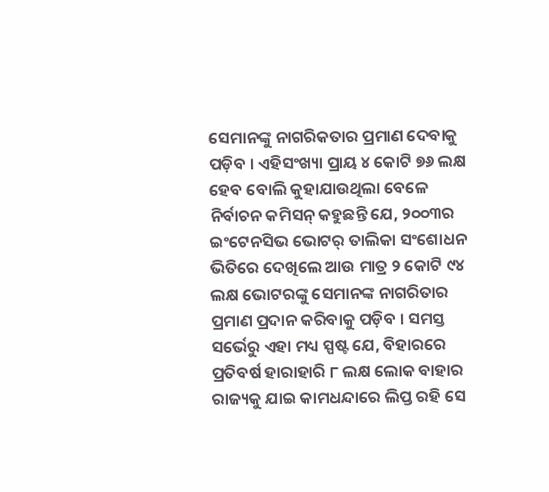ସେମାନଙ୍କୁ ନାଗରିକତାର ପ୍ରମାଣ ଦେବାକୁ ପଡ଼ିବ । ଏହିସଂଖ୍ୟା ପ୍ରାୟ ୪ କୋଟି ୭୬ ଲକ୍ଷ ହେବ ବୋଲି କୁହାଯାଉଥିଲା ବେଳେ ନିର୍ବାଚନ କମିସନ୍ କହୁଛନ୍ତି ଯେ, ୨୦୦୩ର ଇଂଟେନସିଭ ଭୋଟର୍ ତାଲିକା ସଂଶୋଧନ ଭିତିରେ ଦେଖିଲେ ଆଉ ମାତ୍ର ୨ କୋଟି ୯୪ ଲକ୍ଷ ଭୋଟରଙ୍କୁ ସେମାନଙ୍କ ନାଗରିତାର ପ୍ରମାଣ ପ୍ରଦାନ କରିବାକୁ ପଡ଼ିବ । ସମସ୍ତ ସର୍ଭେରୁ ଏହା ମଧ୍ୟ ସ୍ପଷ୍ଟ ଯେ, ବିହାରରେ ପ୍ରତିବର୍ଷ ହାରାହାରି ୮ ଲକ୍ଷ ଲୋକ ବାହାର ରାଜ୍ୟକୁ ଯାଇ କାମଧନ୍ଦାରେ ଲିପ୍ତ ରହି ସେ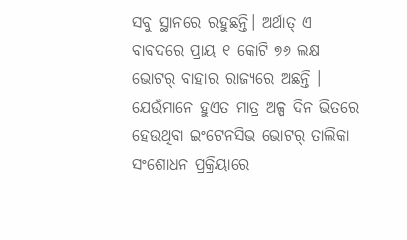ସବୁ ସ୍ଥାନରେ ରହୁଛନ୍ତି। ଅର୍ଥାତ୍ ଏ ବାବଦରେ ପ୍ରାୟ ୧ କୋଟି ୭୬ ଲକ୍ଷ ଭୋଟର୍ ବାହାର ରାଜ୍ୟରେ ଅଛନ୍ତି । ଯେଉଁମାନେ ହୁଏତ ମାତ୍ର ଅଳ୍ପ ଦିନ ଭିତରେ ହେଉଥିବା ଇଂଟେନସିଭ ଭୋଟର୍ ତାଲିକା ସଂଶୋଧନ ପ୍ରକ୍ରିୟାରେ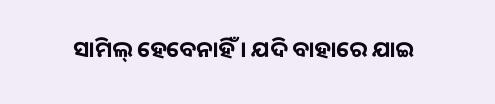ସାମିଲ୍ ହେବେନାହିଁ । ଯଦି ବାହାରେ ଯାଇ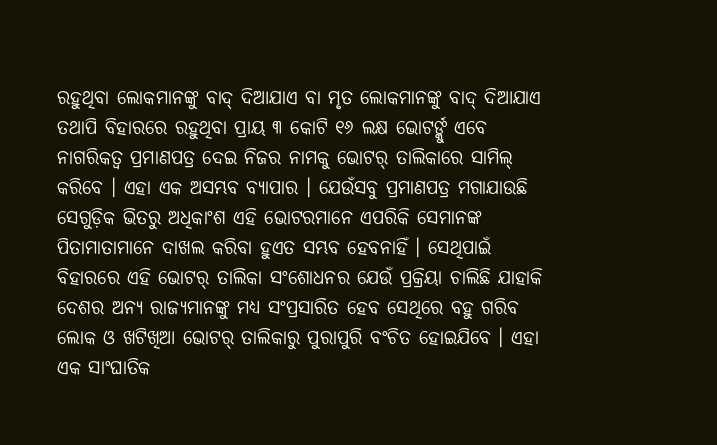ରହୁଥିବା ଲୋକମାନଙ୍କୁ ବାଦ୍ ଦିଆଯାଏ ବା ମୃତ ଲୋକମାନଙ୍କୁ ବାଦ୍ ଦିଆଯାଏ ତଥାପି ବିହାରରେ ରହୁଥିବା ପ୍ରାୟ ୩ କୋଟି ୧୬ ଲକ୍ଷ ଭୋଟର୍ଙ୍କୁ ଏବେ ନାଗରିକତ୍ୱ ପ୍ରମାଣପତ୍ର ଦେଇ ନିଜର ନାମକୁ ଭୋଟର୍ ତାଲିକାରେ ସାମିଲ୍ କରିବେ । ଏହା ଏକ ଅସମ୍ଭବ ବ୍ୟାପାର । ଯେଉଁସବୁ ପ୍ରମାଣପତ୍ର ମଗାଯାଉଛି ସେଗୁଡ଼ିକ ଭିତରୁ ଅଧିକାଂଶ ଏହି ଭୋଟରମାନେ ଏପରିକି ସେମାନଙ୍କ ପିତାମାତାମାନେ ଦାଖଲ କରିବା ହୁଏତ ସମ୍ଭବ ହେବନାହିଁ । ସେଥିପାଇଁ ବିହାରରେ ଏହି ଭୋଟର୍ ତାଲିକା ସଂଶୋଧନର ଯେଉଁ ପ୍ରକ୍ରିୟା ଚାଲିଛି ଯାହାକି ଦେଶର ଅନ୍ୟ ରାଜ୍ୟମାନଙ୍କୁ ମଧ୍ୟ ସଂପ୍ରସାରିତ ହେବ ସେଥିରେ ବହୁ ଗରିବ ଲୋକ ଓ ଖଟିଖିଆ ଭୋଟର୍ ତାଲିକାରୁ ପୁରାପୁରି ବଂଚିତ ହୋଇଯିବେ । ଏହା ଏକ ସାଂଘାତିକ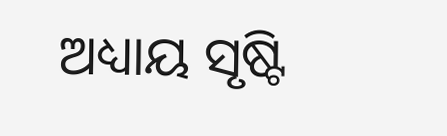ଅଧ୍ୟାୟ ସୃଷ୍ଟି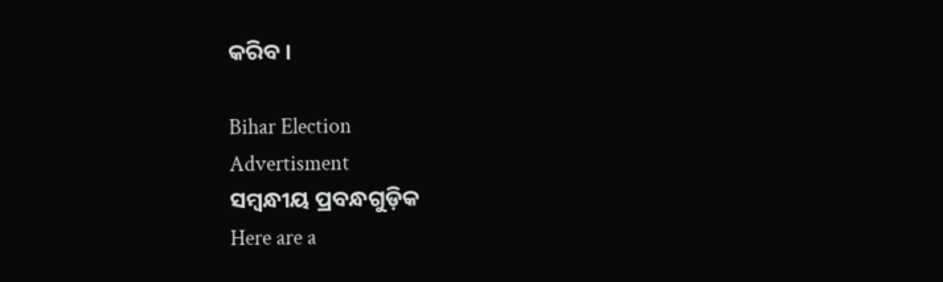କରିବ ।

Bihar Election
Advertisment
ସମ୍ବନ୍ଧୀୟ ପ୍ରବନ୍ଧଗୁଡ଼ିକ
Here are a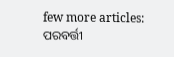few more articles:
ପରବର୍ତ୍ତୀ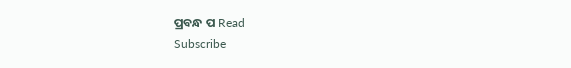ପ୍ରବନ୍ଧ ପ Read
Subscribe